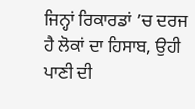ਜਿਨ੍ਹਾਂ ਰਿਕਾਰਡਾਂ ’ਚ ਦਰਜ ਹੈ ਲੋਕਾਂ ਦਾ ਹਿਸਾਬ, ਉਹੀ ਪਾਣੀ ਦੀ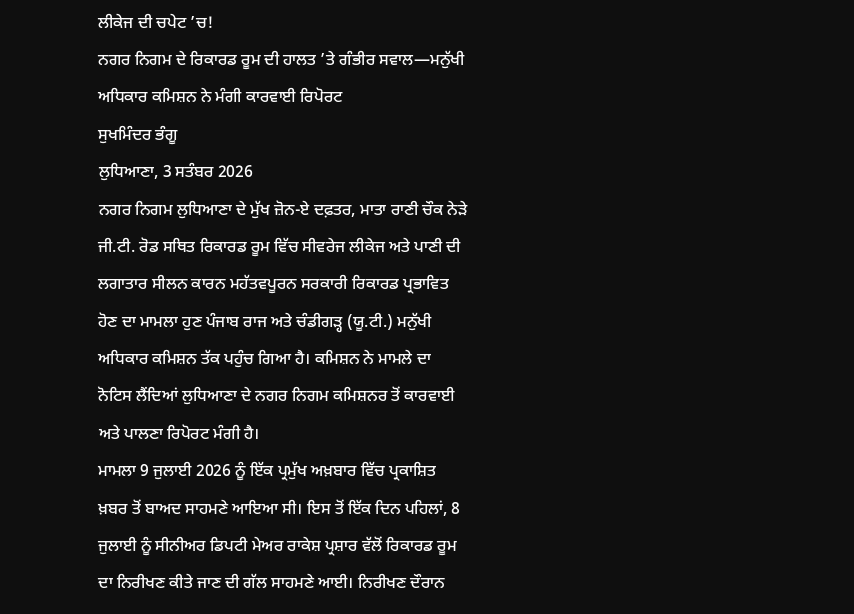ਲੀਕੇਜ ਦੀ ਚਪੇਟ ’ਚ!
ਨਗਰ ਨਿਗਮ ਦੇ ਰਿਕਾਰਡ ਰੂਮ ਦੀ ਹਾਲਤ ’ਤੇ ਗੰਭੀਰ ਸਵਾਲ—ਮਨੁੱਖੀ ਅਧਿਕਾਰ ਕਮਿਸ਼ਨ ਨੇ ਮੰਗੀ ਕਾਰਵਾਈ ਰਿਪੋਰਟ
ਸੁਖਮਿੰਦਰ ਭੰਗੂ
ਲੁਧਿਆਣਾ, 3 ਸਤੰਬਰ 2026
ਨਗਰ ਨਿਗਮ ਲੁਧਿਆਣਾ ਦੇ ਮੁੱਖ ਜ਼ੋਨ-ਏ ਦਫ਼ਤਰ, ਮਾਤਾ ਰਾਣੀ ਚੌਕ ਨੇੜੇ ਜੀ.ਟੀ. ਰੋਡ ਸਥਿਤ ਰਿਕਾਰਡ ਰੂਮ ਵਿੱਚ ਸੀਵਰੇਜ ਲੀਕੇਜ ਅਤੇ ਪਾਣੀ ਦੀ ਲਗਾਤਾਰ ਸੀਲਨ ਕਾਰਨ ਮਹੱਤਵਪੂਰਨ ਸਰਕਾਰੀ ਰਿਕਾਰਡ ਪ੍ਰਭਾਵਿਤ ਹੋਣ ਦਾ ਮਾਮਲਾ ਹੁਣ ਪੰਜਾਬ ਰਾਜ ਅਤੇ ਚੰਡੀਗੜ੍ਹ (ਯੂ.ਟੀ.) ਮਨੁੱਖੀ ਅਧਿਕਾਰ ਕਮਿਸ਼ਨ ਤੱਕ ਪਹੁੰਚ ਗਿਆ ਹੈ। ਕਮਿਸ਼ਨ ਨੇ ਮਾਮਲੇ ਦਾ ਨੋਟਿਸ ਲੈਂਦਿਆਂ ਲੁਧਿਆਣਾ ਦੇ ਨਗਰ ਨਿਗਮ ਕਮਿਸ਼ਨਰ ਤੋਂ ਕਾਰਵਾਈ ਅਤੇ ਪਾਲਣਾ ਰਿਪੋਰਟ ਮੰਗੀ ਹੈ।
ਮਾਮਲਾ 9 ਜੁਲਾਈ 2026 ਨੂੰ ਇੱਕ ਪ੍ਰਮੁੱਖ ਅਖ਼ਬਾਰ ਵਿੱਚ ਪ੍ਰਕਾਸ਼ਿਤ ਖ਼ਬਰ ਤੋਂ ਬਾਅਦ ਸਾਹਮਣੇ ਆਇਆ ਸੀ। ਇਸ ਤੋਂ ਇੱਕ ਦਿਨ ਪਹਿਲਾਂ, 8 ਜੁਲਾਈ ਨੂੰ ਸੀਨੀਅਰ ਡਿਪਟੀ ਮੇਅਰ ਰਾਕੇਸ਼ ਪ੍ਰਸ਼ਾਰ ਵੱਲੋਂ ਰਿਕਾਰਡ ਰੂਮ ਦਾ ਨਿਰੀਖਣ ਕੀਤੇ ਜਾਣ ਦੀ ਗੱਲ ਸਾਹਮਣੇ ਆਈ। ਨਿਰੀਖਣ ਦੌਰਾਨ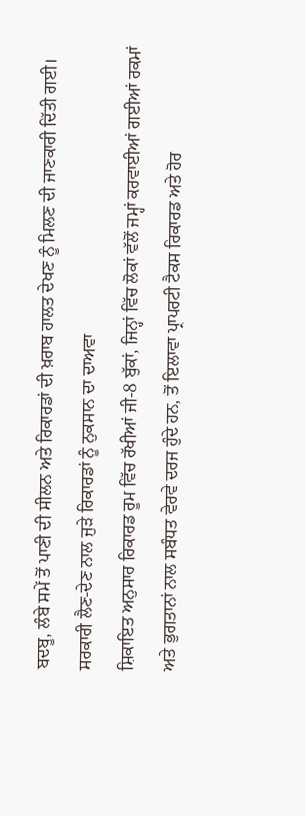ਬਦਬੂ, ਲੰਬੇ ਸਮੇਂ ਤੋਂ ਪਾਣੀ ਦੀ ਸੀਲਨ ਅਤੇ ਰਿਕਾਰਡਾਂ ਦੀ ਖ਼ਰਾਬ ਹਾਲਤ ਦੇਖਣ ਨੂੰ ਮਿਲਣ ਦੀ ਜਾਣਕਾਰੀ ਦਿੱਤੀ ਗਈ।
ਸਰਕਾਰੀ ਲੈਣ-ਦੇਣ ਨਾਲ ਜੁੜੇ ਰਿਕਾਰਡਾਂ ਨੂੰ ਨੁਕਸਾਨ ਦਾ ਦਾਅਵਾ
ਸ਼ਿਕਾਇਤ ਅਨੁਸਾਰ ਰਿਕਾਰਡ ਰੂਮ ਵਿੱਚ ਰੱਖੀਆਂ ਜੀ-8 ਬੁੱਕਾਂ, ਜਿਨ੍ਹਾਂ ਵਿੱਚ ਲੋਕਾਂ ਵੱਲੋਂ ਜਮ੍ਹਾਂ ਕਰਵਾਈਆਂ ਗਈਆਂ ਰਕਮਾਂ ਅਤੇ ਭੁਗਤਾਨਾਂ ਨਾਲ ਸਬੰਧਤ ਵੇਰਵੇ ਦਰਜ ਹੁੰਦੇ ਹਨ, ਤੋਂ ਇਲਾਵਾ ਪ੍ਰਾਪਰਟੀ ਟੈਕਸ ਰਿਕਾਰਡ ਅਤੇ ਹੋਰ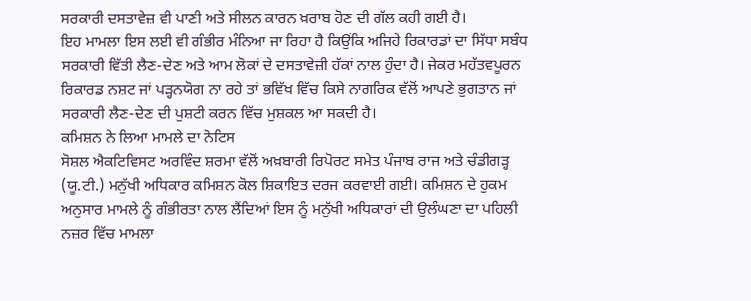ਸਰਕਾਰੀ ਦਸਤਾਵੇਜ਼ ਵੀ ਪਾਣੀ ਅਤੇ ਸੀਲਨ ਕਾਰਨ ਖ਼ਰਾਬ ਹੋਣ ਦੀ ਗੱਲ ਕਹੀ ਗਈ ਹੈ।
ਇਹ ਮਾਮਲਾ ਇਸ ਲਈ ਵੀ ਗੰਭੀਰ ਮੰਨਿਆ ਜਾ ਰਿਹਾ ਹੈ ਕਿਉਂਕਿ ਅਜਿਹੇ ਰਿਕਾਰਡਾਂ ਦਾ ਸਿੱਧਾ ਸਬੰਧ ਸਰਕਾਰੀ ਵਿੱਤੀ ਲੈਣ-ਦੇਣ ਅਤੇ ਆਮ ਲੋਕਾਂ ਦੇ ਦਸਤਾਵੇਜ਼ੀ ਹੱਕਾਂ ਨਾਲ ਹੁੰਦਾ ਹੈ। ਜੇਕਰ ਮਹੱਤਵਪੂਰਨ ਰਿਕਾਰਡ ਨਸ਼ਟ ਜਾਂ ਪੜ੍ਹਨਯੋਗ ਨਾ ਰਹੇ ਤਾਂ ਭਵਿੱਖ ਵਿੱਚ ਕਿਸੇ ਨਾਗਰਿਕ ਵੱਲੋਂ ਆਪਣੇ ਭੁਗਤਾਨ ਜਾਂ ਸਰਕਾਰੀ ਲੈਣ-ਦੇਣ ਦੀ ਪੁਸ਼ਟੀ ਕਰਨ ਵਿੱਚ ਮੁਸ਼ਕਲ ਆ ਸਕਦੀ ਹੈ।
ਕਮਿਸ਼ਨ ਨੇ ਲਿਆ ਮਾਮਲੇ ਦਾ ਨੋਟਿਸ
ਸੋਸ਼ਲ ਐਕਟਿਵਿਸਟ ਅਰਵਿੰਦ ਸ਼ਰਮਾ ਵੱਲੋਂ ਅਖ਼ਬਾਰੀ ਰਿਪੋਰਟ ਸਮੇਤ ਪੰਜਾਬ ਰਾਜ ਅਤੇ ਚੰਡੀਗੜ੍ਹ (ਯੂ.ਟੀ.) ਮਨੁੱਖੀ ਅਧਿਕਾਰ ਕਮਿਸ਼ਨ ਕੋਲ ਸ਼ਿਕਾਇਤ ਦਰਜ ਕਰਵਾਈ ਗਈ। ਕਮਿਸ਼ਨ ਦੇ ਹੁਕਮ ਅਨੁਸਾਰ ਮਾਮਲੇ ਨੂੰ ਗੰਭੀਰਤਾ ਨਾਲ ਲੈਂਦਿਆਂ ਇਸ ਨੂੰ ਮਨੁੱਖੀ ਅਧਿਕਾਰਾਂ ਦੀ ਉਲੰਘਣਾ ਦਾ ਪਹਿਲੀ ਨਜ਼ਰ ਵਿੱਚ ਮਾਮਲਾ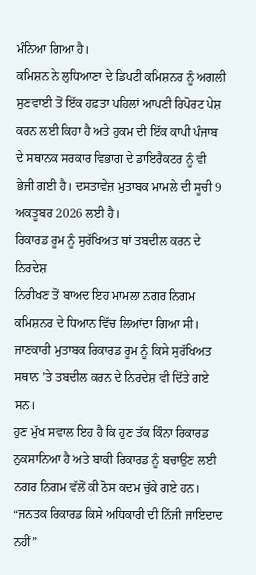ਮੰਨਿਆ ਗਿਆ ਹੈ।
ਕਮਿਸ਼ਨ ਨੇ ਲੁਧਿਆਣਾ ਦੇ ਡਿਪਟੀ ਕਮਿਸ਼ਨਰ ਨੂੰ ਅਗਲੀ ਸੁਣਵਾਈ ਤੋਂ ਇੱਕ ਹਫ਼ਤਾ ਪਹਿਲਾਂ ਆਪਣੀ ਰਿਪੋਰਟ ਪੇਸ਼ ਕਰਨ ਲਈ ਕਿਹਾ ਹੈ ਅਤੇ ਹੁਕਮ ਦੀ ਇੱਕ ਕਾਪੀ ਪੰਜਾਬ ਦੇ ਸਥਾਨਕ ਸਰਕਾਰ ਵਿਭਾਗ ਦੇ ਡਾਇਰੈਕਟਰ ਨੂੰ ਵੀ ਭੇਜੀ ਗਈ ਹੈ। ਦਸਤਾਵੇਜ਼ ਮੁਤਾਬਕ ਮਾਮਲੇ ਦੀ ਸੂਚੀ 9 ਅਕਤੂਬਰ 2026 ਲਈ ਹੈ।
ਰਿਕਾਰਡ ਰੂਮ ਨੂੰ ਸੁਰੱਖਿਅਤ ਥਾਂ ਤਬਦੀਲ ਕਰਨ ਦੇ ਨਿਰਦੇਸ਼
ਨਿਰੀਖਣ ਤੋਂ ਬਾਅਦ ਇਹ ਮਾਮਲਾ ਨਗਰ ਨਿਗਮ ਕਮਿਸ਼ਨਰ ਦੇ ਧਿਆਨ ਵਿੱਚ ਲਿਆਂਦਾ ਗਿਆ ਸੀ। ਜਾਣਕਾਰੀ ਮੁਤਾਬਕ ਰਿਕਾਰਡ ਰੂਮ ਨੂੰ ਕਿਸੇ ਸੁਰੱਖਿਅਤ ਸਥਾਨ ’ਤੇ ਤਬਦੀਲ ਕਰਨ ਦੇ ਨਿਰਦੇਸ਼ ਵੀ ਦਿੱਤੇ ਗਏ ਸਨ।
ਹੁਣ ਮੁੱਖ ਸਵਾਲ ਇਹ ਹੈ ਕਿ ਹੁਣ ਤੱਕ ਕਿੰਨਾ ਰਿਕਾਰਡ ਨੁਕਸਾਨਿਆ ਹੈ ਅਤੇ ਬਾਕੀ ਰਿਕਾਰਡ ਨੂੰ ਬਚਾਉਣ ਲਈ ਨਗਰ ਨਿਗਮ ਵੱਲੋਂ ਕੀ ਠੋਸ ਕਦਮ ਚੁੱਕੇ ਗਏ ਹਨ।
“ਜਨਤਕ ਰਿਕਾਰਡ ਕਿਸੇ ਅਧਿਕਾਰੀ ਦੀ ਨਿੱਜੀ ਜਾਇਦਾਦ ਨਹੀਂ”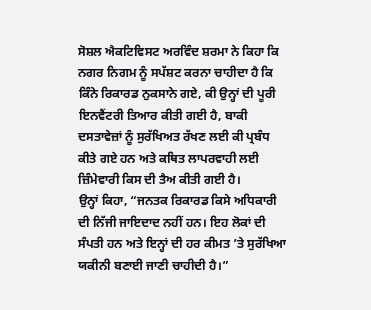ਸੋਸ਼ਲ ਐਕਟਿਵਿਸਟ ਅਰਵਿੰਦ ਸ਼ਰਮਾ ਨੇ ਕਿਹਾ ਕਿ ਨਗਰ ਨਿਗਮ ਨੂੰ ਸਪੱਸ਼ਟ ਕਰਨਾ ਚਾਹੀਦਾ ਹੈ ਕਿ ਕਿੰਨੇ ਰਿਕਾਰਡ ਨੁਕਸਾਨੇ ਗਏ, ਕੀ ਉਨ੍ਹਾਂ ਦੀ ਪੂਰੀ ਇਨਵੈਂਟਰੀ ਤਿਆਰ ਕੀਤੀ ਗਈ ਹੈ, ਬਾਕੀ ਦਸਤਾਵੇਜ਼ਾਂ ਨੂੰ ਸੁਰੱਖਿਅਤ ਰੱਖਣ ਲਈ ਕੀ ਪ੍ਰਬੰਧ ਕੀਤੇ ਗਏ ਹਨ ਅਤੇ ਕਥਿਤ ਲਾਪਰਵਾਹੀ ਲਈ ਜ਼ਿੰਮੇਵਾਰੀ ਕਿਸ ਦੀ ਤੈਅ ਕੀਤੀ ਗਈ ਹੈ।
ਉਨ੍ਹਾਂ ਕਿਹਾ, “ਜਨਤਕ ਰਿਕਾਰਡ ਕਿਸੇ ਅਧਿਕਾਰੀ ਦੀ ਨਿੱਜੀ ਜਾਇਦਾਦ ਨਹੀਂ ਹਨ। ਇਹ ਲੋਕਾਂ ਦੀ ਸੰਪਤੀ ਹਨ ਅਤੇ ਇਨ੍ਹਾਂ ਦੀ ਹਰ ਕੀਮਤ ’ਤੇ ਸੁਰੱਖਿਆ ਯਕੀਨੀ ਬਣਾਈ ਜਾਣੀ ਚਾਹੀਦੀ ਹੈ।”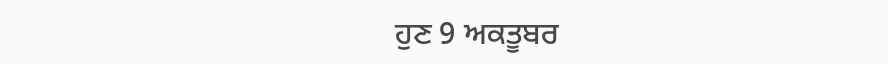ਹੁਣ 9 ਅਕਤੂਬਰ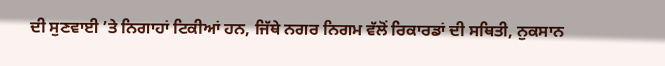ਦੀ ਸੁਣਵਾਈ ’ਤੇ ਨਿਗਾਹਾਂ ਟਿਕੀਆਂ ਹਨ, ਜਿੱਥੇ ਨਗਰ ਨਿਗਮ ਵੱਲੋਂ ਰਿਕਾਰਡਾਂ ਦੀ ਸਥਿਤੀ, ਨੁਕਸਾਨ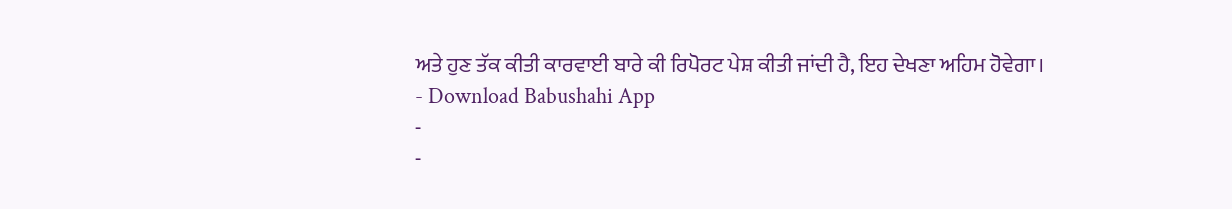ਅਤੇ ਹੁਣ ਤੱਕ ਕੀਤੀ ਕਾਰਵਾਈ ਬਾਰੇ ਕੀ ਰਿਪੋਰਟ ਪੇਸ਼ ਕੀਤੀ ਜਾਂਦੀ ਹੈ, ਇਹ ਦੇਖਣਾ ਅਹਿਮ ਹੋਵੇਗਾ।
- Download Babushahi App
-
-